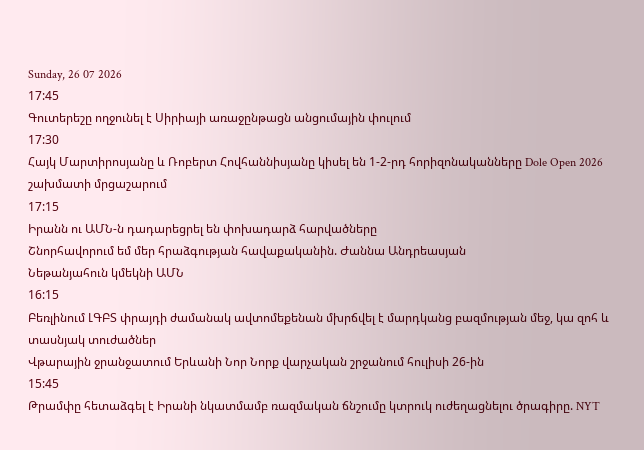Sunday, 26 07 2026
17:45
Գուտերեշը ողջունել է Սիրիայի առաջընթացն անցումային փուլում
17:30
Հայկ Մարտիրոսյանը և Ռոբերտ Հովհաննիսյանը կիսել են 1-2-րդ հորիզոնականները Dole Open 2026 շախմատի մրցաշարում
17:15
Իրանն ու ԱՄՆ-ն դադարեցրել են փոխադարձ հարվածները
Շնորհավորում եմ մեր հրաձգության հավաքականին. Ժաննա Անդրեասյան
Նեթանյահուն կմեկնի ԱՄՆ
16:15
Բեռլինում ԼԳԲՏ փրայդի ժամանակ ավտոմեքենան մխրճվել է մարդկանց բազմության մեջ, կա զոհ և տասնյակ տուժածներ
Վթարային ջրանջատում Երևանի Նոր Նորք վարչական շրջանում հուլիսի 26-ին
15:45
Թրամփը հետաձգել է Իրանի նկատմամբ ռազմական ճնշումը կտրուկ ուժեղացնելու ծրագիրը. NYT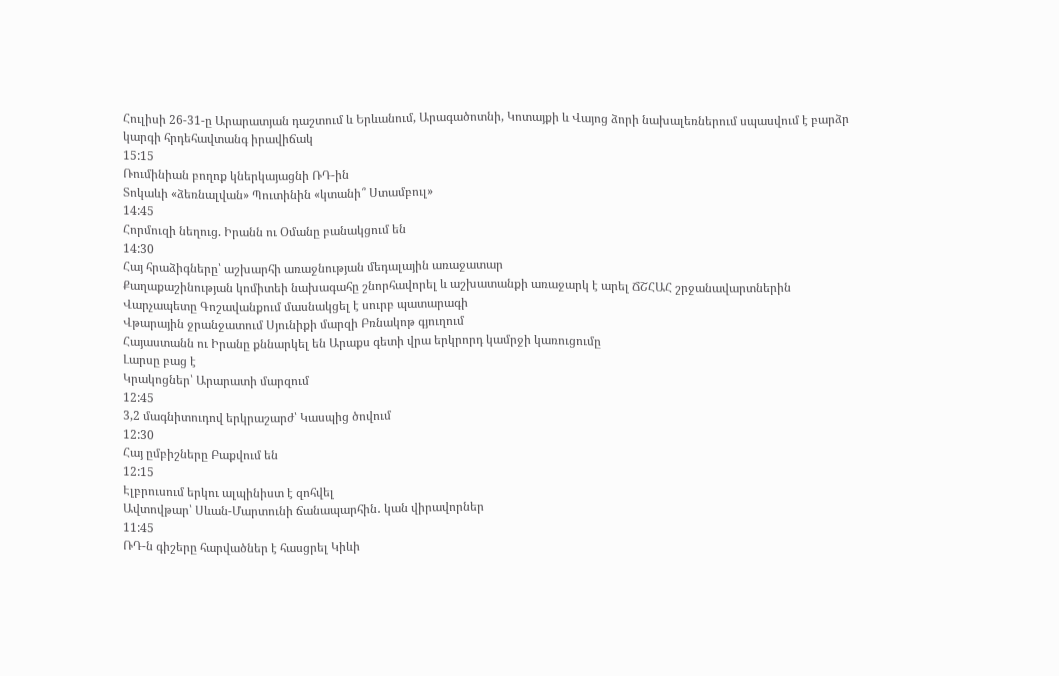Հուլիսի 26-31-ը Արարատյան դաշտում և Երևանում, Արագածոտնի, Կոտայքի և Վայոց ձորի նախալեռներում սպասվում է բարձր կարգի հրդեհավտանգ իրավիճակ
15:15
Ռումինիան բողոք կներկայացնի ՌԴ-ին
Տոկաևի «ձեռնալվան» Պուտինին «կտանի՞ Ստամբուլ»
14:45
Հորմուզի նեղուց. Իրանն ու Օմանը բանակցում են
14:30
Հայ հրաձիգները՝ աշխարհի առաջնության մեդալային առաջատար
Քաղաքաշինության կոմիտեի նախագահը շնորհավորել և աշխատանքի առաջարկ է արել ՃՇՀԱՀ շրջանավարտներին
Վարչապետը Գոշավանքում մասնակցել է սուրբ պատարագի
Վթարային ջրանջատում Սյունիքի մարզի Բռնակոթ գյուղում
Հայաստանն ու Իրանը քննարկել են Արաքս գետի վրա երկրորդ կամրջի կառուցումը
Լարսը բաց է
Կրակոցներ՝ Արարատի մարզում
12:45
3,2 մագնիտուդով երկրաշարժ՝ Կասպից ծովում
12:30
Հայ ըմբիշները Բաքվում են
12:15
Էլբրուսում երկու ալպինիստ է զոհվել
Ավտովթար՝ Սևան-Մարտունի ճանապարհին․ կան վիրավորներ
11:45
ՌԴ-ն գիշերը հարվածներ է հասցրել Կիևի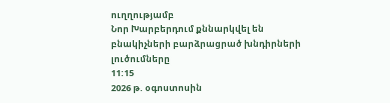ուղղությամբ
Նոր Խարբերդում քննարկվել են բնակիչների բարձրացրած խնդիրների լուծումները
11:15
2026 թ. օգոստոսին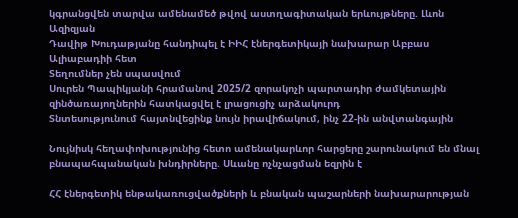կգրանցվեն տարվա ամենամեծ թվով աստղագիտական երևույթները. Լևոն Ազիզյան
Դավիթ Խուդաթյանը հանդիպել է ԻԻՀ էներգետիկայի նախարար Աբբաս Ալիաբադիի հետ
Տեղումներ չեն սպասվում
Սուրեն Պապիկյանի հրամանով 2025/2 զորակոչի պարտադիր ժամկետային զինծառայողներին հատկացվել է լրացուցիչ արձակուրդ
Տնտեսությունում հայտնվեցինք նույն իրավիճակում, ինչ 22-ին անվտանգային

Նույնիսկ հեղափոխությունից հետո ամենակարևոր հարցերը շարունակում են մնալ բնապահպանական խնդիրները. Սևանը ոչնչացման եզրին է

ՀՀ էներգետիկ ենթակառուցվածքների և բնական պաշարների նախարարության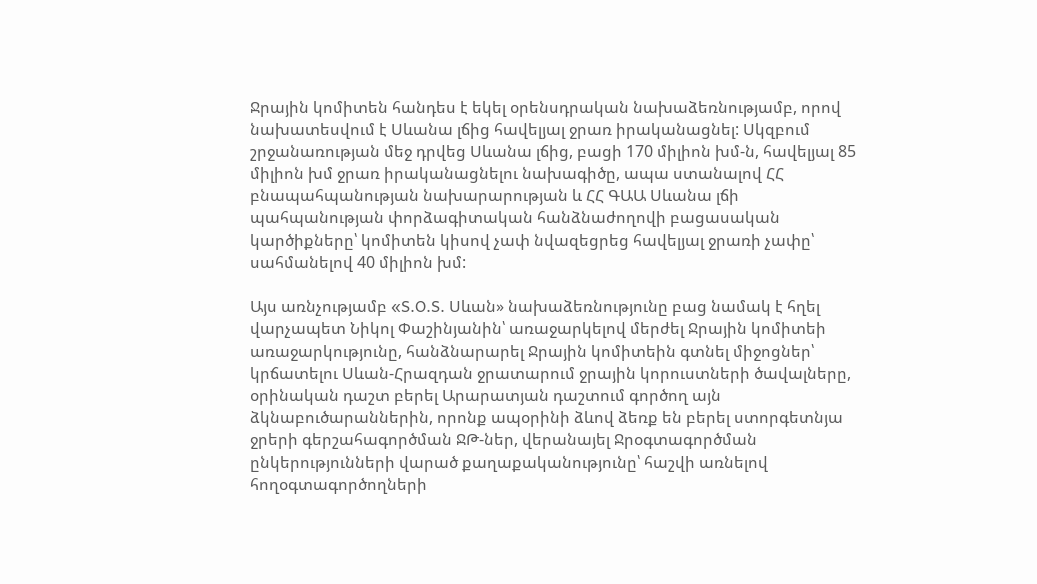Ջրային կոմիտեն հանդես է եկել օրենսդրական նախաձեռնությամբ, որով նախատեսվում է Սևանա լճից հավելյալ ջրառ իրականացնել: Սկզբում շրջանառության մեջ դրվեց Սևանա լճից, բացի 170 միլիոն խմ-ն, հավելյալ 85 միլիոն խմ ջրառ իրականացնելու նախագիծը, ապա ստանալով ՀՀ բնապահպանության նախարարության և ՀՀ ԳԱԱ Սևանա լճի պահպանության փորձագիտական հանձնաժողովի բացասական կարծիքները՝ կոմիտեն կիսով չափ նվազեցրեց հավելյալ ջրառի չափը՝ սահմանելով 40 միլիոն խմ:

Այս առնչությամբ «S.O.S. Սևան» նախաձեռնությունը բաց նամակ է հղել վարչապետ Նիկոլ Փաշինյանին՝ առաջարկելով մերժել Ջրային կոմիտեի առաջարկությունը, հանձնարարել Ջրային կոմիտեին գտնել միջոցներ՝ կրճատելու Սևան-Հրազդան ջրատարում ջրային կորուստների ծավալները, օրինական դաշտ բերել Արարատյան դաշտում գործող այն ձկնաբուծարաններին, որոնք ապօրինի ձևով ձեռք են բերել ստորգետնյա ջրերի գերշահագործման ՋԹ-ներ, վերանայել Ջրօգտագործման ընկերությունների վարած քաղաքականությունը՝ հաշվի առնելով հողօգտագործողների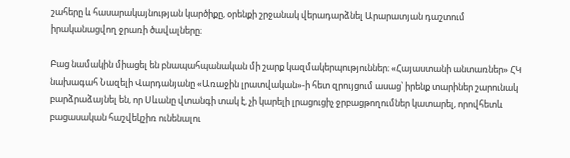շահերը և հասարակայնության կարծիքը, օրենքի շրջանակ վերադարձնել Արարատյան դաշտում իրականացվող ջրառի ծավալները։

Բաց նամակին միացել են բնապահպանական մի շարք կազմակերպություններ։ «Հայաստանի անտառներ» ՀԿ նախագահ Նազելի Վարդանյանը «Առաջին լրատվական»-ի հետ զրույցում ասաց՝ իրենք տարիներ շարունակ բարձրաձայնել են, որ Սևանը վտանգի տակ է, չի կարելի լրացուցիչ ջրբացթողումներ կատարել, որովհետև բացասական հաշվեկշիռ ունենալու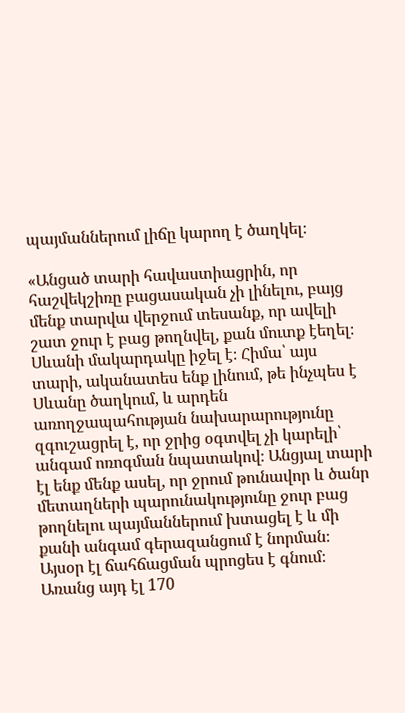պայմաններում լիճը կարող է ծաղկել։

«Անցած տարի հավաստիացրին, որ հաշվեկշիռը բացասական չի լինելու, բայց մենք տարվա վերջում տեսանք, որ ավելի շատ ջուր է բաց թողնվել, քան մուտք էեղել։ Սևանի մակարդակը իջել է։ Հիմա՝ այս տարի, ականատես ենք լինում, թե ինչպես է Սևանը ծաղկում, և արդեն առողջապահության նախարարությունը զգուշացրել է, որ ջրից օգտվել չի կարելի՝ անգամ ոռոգման նպատակով։ Անցյալ տարի էլ ենք մենք ասել, որ ջրում թունավոր և ծանր մետաղների պարունակությունը ջուր բաց թողնելու պայմաններում խտացել է և մի քանի անգամ գերազանցում է նորման։ Այսօր էլ ճահճացման պրոցես է գնում։ Առանց այդ էլ 170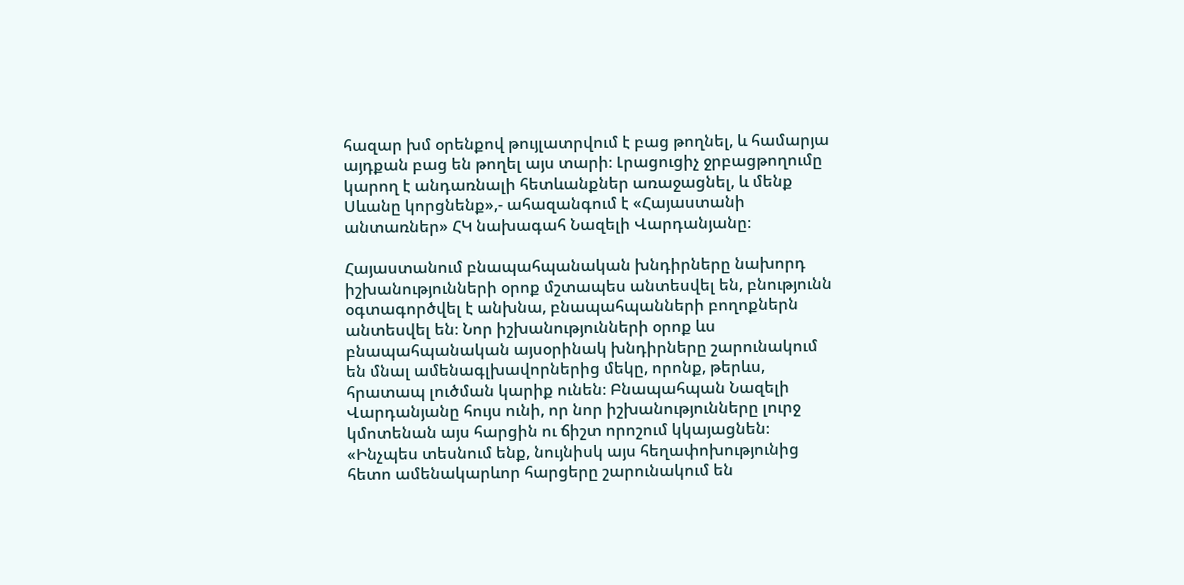հազար խմ օրենքով թույլատրվում է բաց թողնել, և համարյա այդքան բաց են թողել այս տարի։ Լրացուցիչ ջրբացթողումը կարող է անդառնալի հետևանքներ առաջացնել, և մենք Սևանը կորցնենք»,- ահազանգում է «Հայաստանի անտառներ» ՀԿ նախագահ Նազելի Վարդանյանը։

Հայաստանում բնապահպանական խնդիրները նախորդ իշխանությունների օրոք մշտապես անտեսվել են, բնությունն օգտագործվել է անխնա, բնապահպանների բողոքներն անտեսվել են։ Նոր իշխանությունների օրոք ևս բնապահպանական այսօրինակ խնդիրները շարունակում են մնալ ամենագլխավորներից մեկը, որոնք, թերևս, հրատապ լուծման կարիք ունեն։ Բնապահպան Նազելի Վարդանյանը հույս ունի, որ նոր իշխանությունները լուրջ կմոտենան այս հարցին ու ճիշտ որոշում կկայացնեն։ «Ինչպես տեսնում ենք, նույնիսկ այս հեղափոխությունից հետո ամենակարևոր հարցերը շարունակում են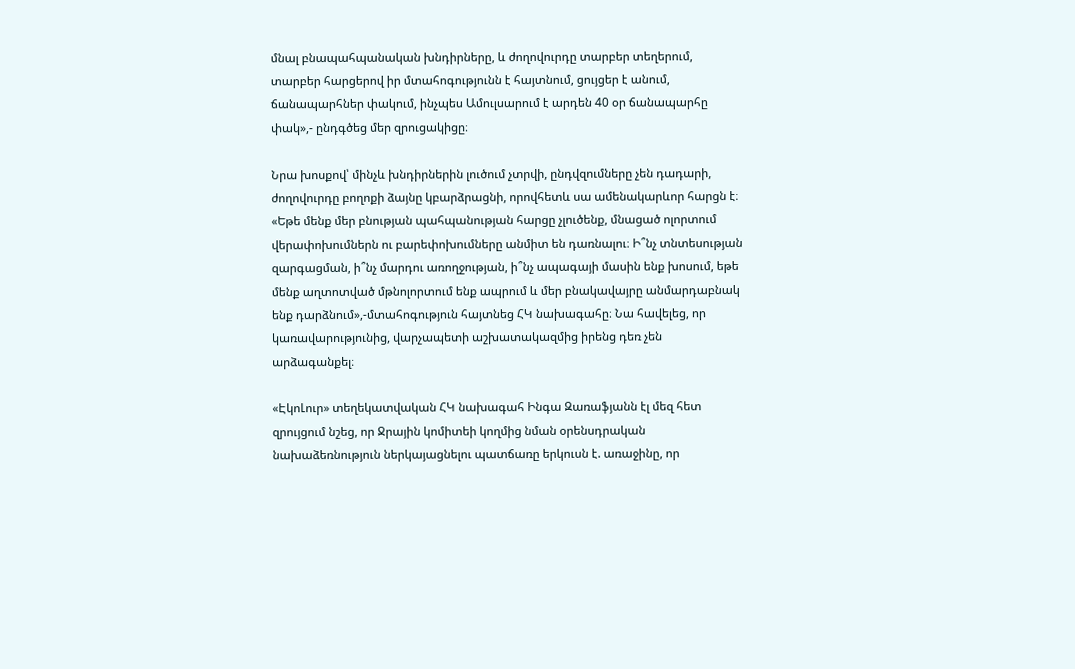մնալ բնապահպանական խնդիրները, և ժողովուրդը տարբեր տեղերում, տարբեր հարցերով իր մտահոգությունն է հայտնում, ցույցեր է անում, ճանապարհներ փակում, ինչպես Ամուլսարում է արդեն 40 օր ճանապարհը փակ»,- ընդգծեց մեր զրուցակիցը։

Նրա խոսքով՝ մինչև խնդիրներին լուծում չտրվի, ընդվզումները չեն դադարի, ժողովուրդը բողոքի ձայնը կբարձրացնի, որովհետև սա ամենակարևոր հարցն է։ «Եթե մենք մեր բնության պահպանության հարցը չլուծենք, մնացած ոլորտում վերափոխումներն ու բարեփոխումները անմիտ են դառնալու։ Ի՞նչ տնտեսության զարգացման, ի՞նչ մարդու առողջության, ի՞նչ ապագայի մասին ենք խոսում, եթե մենք աղտոտված մթնոլորտում ենք ապրում և մեր բնակավայրը անմարդաբնակ ենք դարձնում»,-մտահոգություն հայտնեց ՀԿ նախագահը։ Նա հավելեց, որ կառավարությունից, վարչապետի աշխատակազմից իրենց դեռ չեն արձագանքել։

«ԷկոԼուր» տեղեկատվական ՀԿ նախագահ Ինգա Զառաֆյանն էլ մեզ հետ զրույցում նշեց, որ Ջրային կոմիտեի կողմից նման օրենսդրական նախաձեռնություն ներկայացնելու պատճառը երկուսն է. առաջինը, որ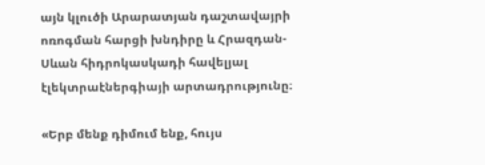այն կլուծի Արարատյան դաշտավայրի ոռոգման հարցի խնդիրը և Հրազդան-Սևան հիդրոկասկադի հավելյալ էլեկտրաէներգիայի արտադրությունը։

«Երբ մենք դիմում ենք, հույս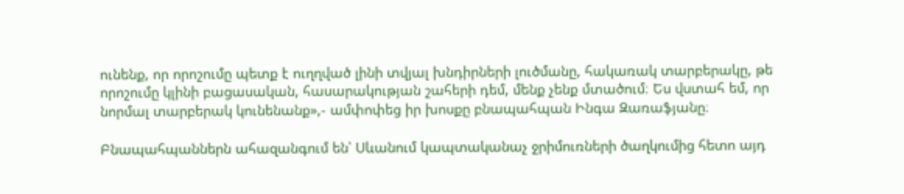ունենք, որ որոշումը պետք է ուղղված լինի տվյալ խնդիրների լուծմանը, հակառակ տարբերակը, թե որոշումը կլինի բացասական, հասարակության շահերի դեմ, մենք չենք մտածում։ Ես վստահ եմ, որ նորմալ տարբերակ կունենանք»,- ամփոփեց իր խոսքը բնապահպան Ինգա Զառաֆյանը։

Բնապահպաններն ահազանգում են՝ Սևանում կապտականաչ ջրիմուռների ծաղկումից հետո այդ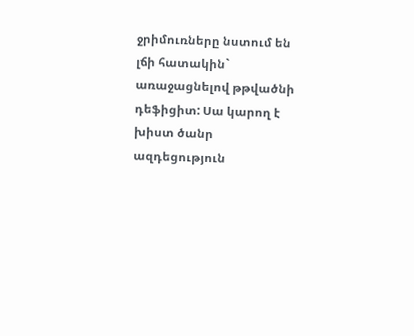ջրիմուռները նստում են լճի հատակին` առաջացնելով թթվածնի դեֆիցիտ: Սա կարող է խիստ ծանր ազդեցություն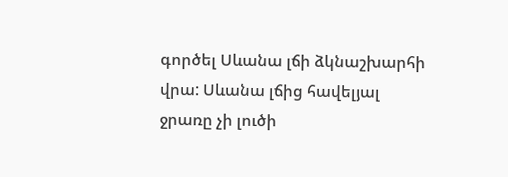գործել Սևանա լճի ձկնաշխարհի վրա: Սևանա լճից հավելյալ ջրառը չի լուծի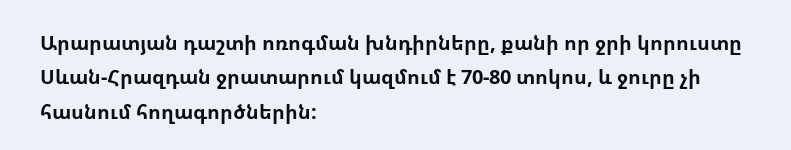Արարատյան դաշտի ոռոգման խնդիրները, քանի որ ջրի կորուստը Սևան-Հրազդան ջրատարում կազմում է 70-80 տոկոս, և ջուրը չի հասնում հողագործներին: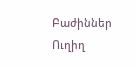Բաժիններ
Ուղիղ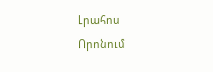Լրահոս
Որոնում